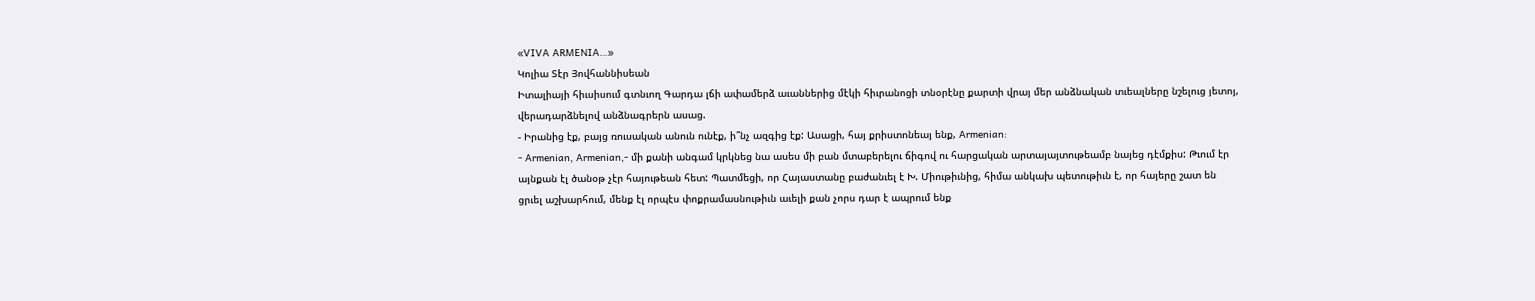«VIVA ARMENIA…»
Կոլիա Տէր Յովհաննիսեան
Իտալիայի հիւսիսում գտնւող Գարդա լճի ափամերձ աւաններից մէկի հիւրանոցի տնօրէնը քարտի վրայ մեր անձնական տւեալները նշելուց յետոյ, վերադարձնելով անձնագրերն ասաց.
- Իրանից էք, բայց ռուսական անուն ունէք, ի՞նչ ազգից էք: Ասացի, հայ քրիստոնեայ ենք, Armenian:
- Armenian, Armenian,- մի քանի անգամ կրկնեց նա ասես մի բան մտաբերելու ճիգով ու հարցական արտայայտութեամբ նայեց դէմքիս: Թւում էր այնքան էլ ծանօթ չէր հայութեան հետ: Պատմեցի, որ Հայաստանը բաժանւել է Խ. Միութիւնից, հիմա անկախ պետութիւն է, որ հայերը շատ են ցրւել աշխարհում, մենք էլ որպէս փոքրամասնութիւն աւելի քան չորս դար է ապրում ենք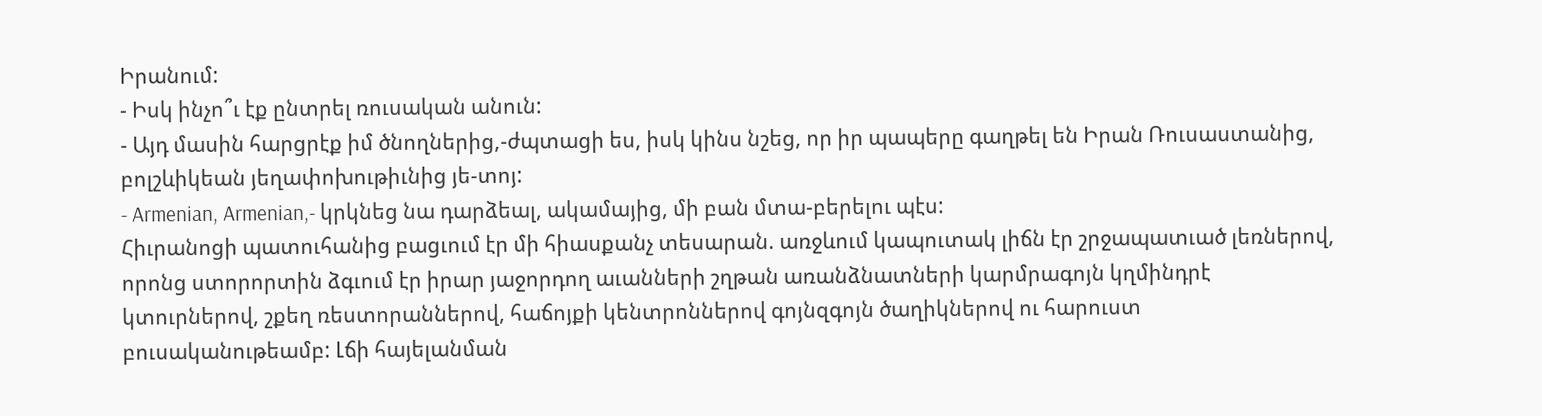Իրանում:
- Իսկ ինչո՞ւ էք ընտրել ռուսական անուն:
- Այդ մասին հարցրէք իմ ծնողներից,-ժպտացի ես, իսկ կինս նշեց, որ իր պապերը գաղթել են Իրան Ռուսաստանից, բոլշևիկեան յեղափոխութիւնից յե-տոյ:
- Armenian, Armenian,- կրկնեց նա դարձեալ, ակամայից, մի բան մտա-բերելու պէս:
Հիւրանոցի պատուհանից բացւում էր մի հիասքանչ տեսարան. առջևում կապուտակ լիճն էր շրջապատւած լեռներով, որոնց ստորորտին ձգւում էր իրար յաջորդող աւանների շղթան առանձնատների կարմրագոյն կղմինդրէ կտուրներով, շքեղ ռեստորաններով, հաճոյքի կենտրոններով գոյնզգոյն ծաղիկներով ու հարուստ բուսականութեամբ: Լճի հայելանման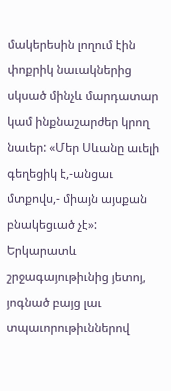մակերեսին լողում էին փոքրիկ նաւակներից սկսած մինչև մարդատար կամ ինքնաշարժեր կրող նաւեր: «Մեր Սևանը աւելի գեղեցիկ է,-անցաւ մտքովս,- միայն այսքան բնակեցւած չէ»:
Երկարատև շրջագայութիւնից յետոյ, յոգնած բայց լաւ տպաւորութիւններով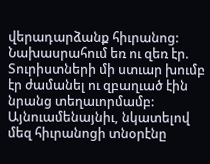վերադարձանք հիւրանոց: Նախասրահում եռ ու զեռ էր. Տուրիստների մի ստւար խումբ էր ժամանել ու զբաղւած էին նրանց տեղաւորմամբ: Այնուամենայնիւ, նկատելով մեզ հիւրանոցի տնօրէնը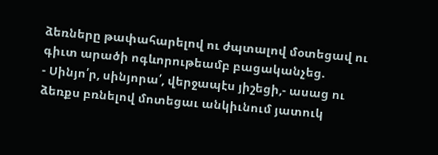ձեռները թափահարելով ու ժպտալով մօտեցավ ու գիւտ արածի ոգևորութեամբ բացականչեց.
- Սինյո՛ր, սինյորա՛, վերջապէս յիշեցի,- ասաց ու ձեռքս բռնելով մոտեցաւ անկիւնում յատուկ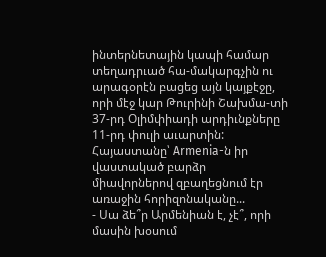ինտերնետային կապի համար տեղադրւած հա-մակարգչին ու արագօրէն բացեց այն կայքէջը, որի մէջ կար Թուրինի Շախմա-տի 37-րդ Օլիմփիադի արդիւնքները 11-րդ փուլի աւարտին: Հայաստանը՝ Armenia-ն իր վաստակած բարձր միավորներով զբաղեցնում էր առաջին հորիզոնականը...
- Սա ձե՞ր Արմենիան է, չէ՞, որի մասին խօսում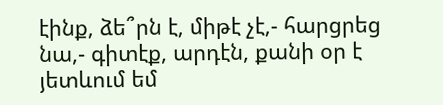էինք, ձե՞րն է, միթէ չէ,- հարցրեց նա,- գիտէք, արդէն, քանի օր է յետևում եմ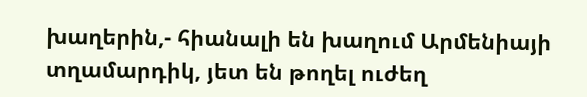խաղերին,- հիանալի են խաղում Արմենիայի տղամարդիկ, յետ են թողել ուժեղ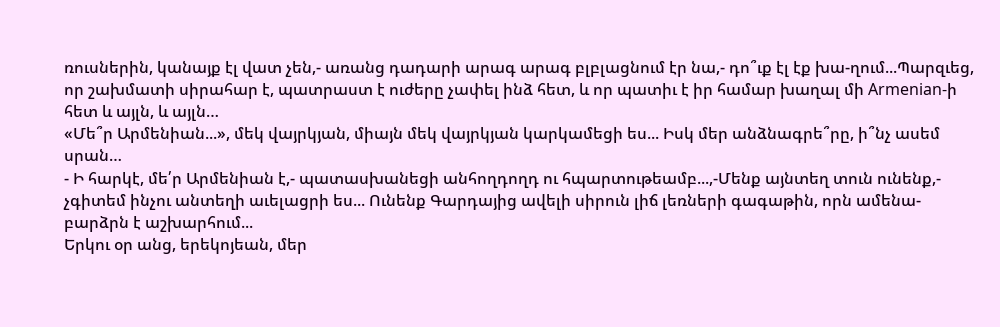ռուսներին, կանայք էլ վատ չեն,- առանց դադարի արագ արագ բլբլացնում էր նա,- դո՞ւք էլ էք խա-ղում...Պարզւեց, որ շախմատի սիրահար է, պատրաստ է ուժերը չափել ինձ հետ, և որ պատիւ է իր համար խաղալ մի Armenian-ի հետ և այլն, և այլն…
«Մե՞ր Արմենիան...», մեկ վայրկյան, միայն մեկ վայրկյան կարկամեցի ես... Իսկ մեր անձնագրե՞րը, ի՞նչ ասեմ սրան…
- Ի հարկէ, մե՛ր Արմենիան է,- պատասխանեցի անհողդողդ ու հպարտութեամբ...,-Մենք այնտեղ տուն ունենք,- չգիտեմ ինչու անտեղի աւելացրի ես... Ունենք Գարդայից ավելի սիրուն լիճ լեռների գագաթին, որն ամենա-բարձրն է աշխարհում...
Երկու օր անց, երեկոյեան, մեր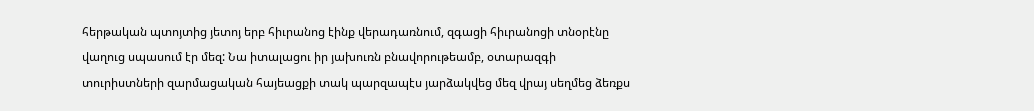հերթական պտոյտից յետոյ երբ հիւրանոց էինք վերադառնում, զգացի հիւրանոցի տնօրէնը վաղուց սպասում էր մեզ: Նա իտալացու իր յախուռն բնավորութեամբ, օտարազգի տուրիստների զարմացական հայեացքի տակ պարզապէս յարձակվեց մեզ վրայ սեղմեց ձեռքս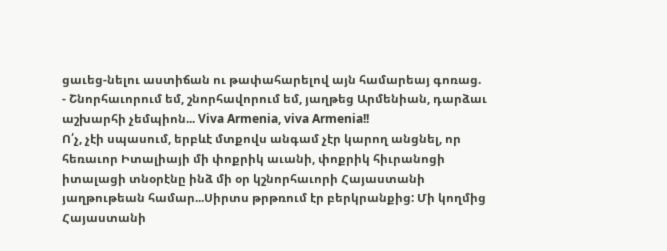ցաւեց-նելու աստիճան ու թափահարելով այն համարեայ գոռաց.
- Շնորհաւորում եմ, շնորհավորում եմ, յաղթեց Արմենիան, դարձաւ աշխարհի չեմպիոն... Viva Armenia, viva Armenia!!
Ո՛չ, չէի սպասում, երբևէ մտքովս անգամ չէր կարող անցնել, որ հեռաւոր Իտալիայի մի փոքրիկ աւանի, փոքրիկ հիւրանոցի իտալացի տնօրէնը ինձ մի օր կշնորհաւորի Հայաստանի յաղթութեան համար...Սիրտս թրթռում էր բերկրանքից: Մի կողմից Հայաստանի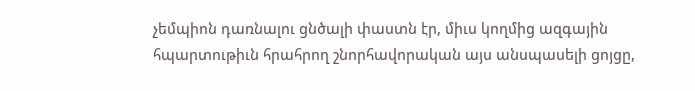չեմպիոն դառնալու ցնծալի փաստն էր, միւս կողմից ազգային հպարտութիւն հրահրող շնորհավորական այս անսպասելի ցոյցը,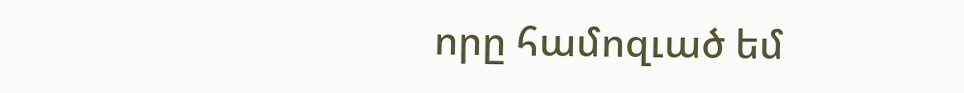որը համոզւած եմ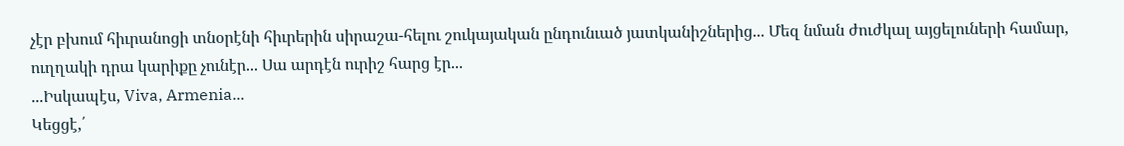չէր բխում հիւրանոցի տնօրէնի հիւրերին սիրաշա-հելու շուկայական ընդունւած յատկանիշներից... Մեզ նման ժուժկալ այցելուների համար, ուղղակի դրա կարիքը չունէր... Սա արդէն ուրիշ հարց էր...
...Իսկապէս, Viva, Armenia...
Կեցցէ,՛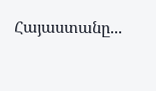Հայաստանը...